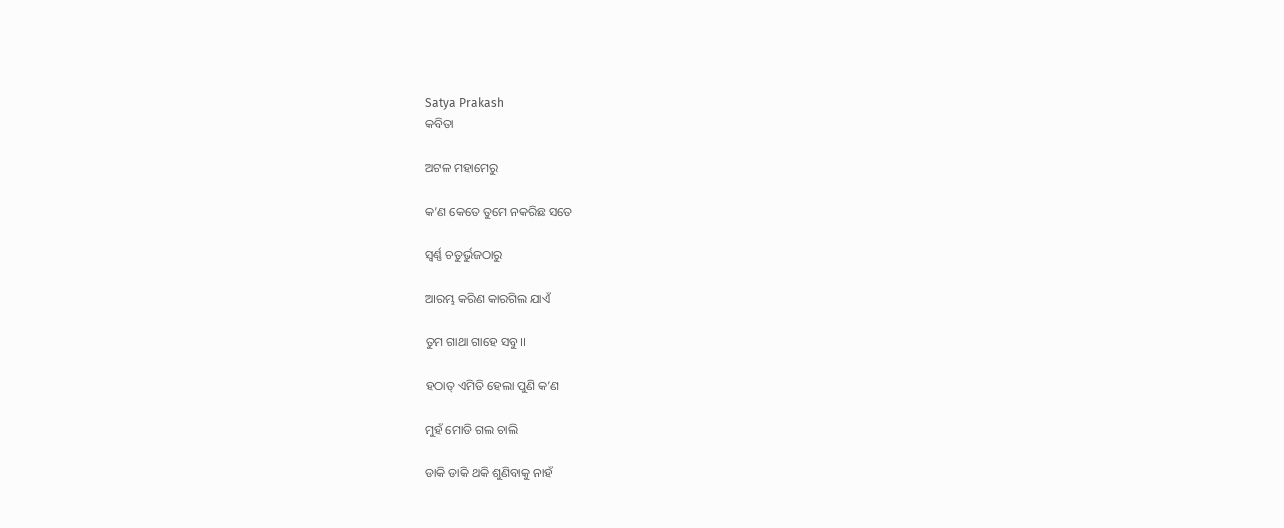Satya Prakash
କବିତା

ଅଟଳ ମହାମେରୁ

କ’ଣ କେତେ ତୁମେ ନକରିଛ ସତେ

ସ୍ଵର୍ଣ୍ଣ ଚତୁର୍ଭୁଜଠାରୁ

ଆରମ୍ଭ କରିଣ କାରଗିଲ ଯାଏଁ

ତୁମ ଗାଥା ଗାହେ ସବୁ।।

ହଠାତ୍ ଏମିତି ହେଲା ପୁଣି କ’ଣ

ମୁହଁ ମୋଡି ଗଲ ଚାଲି

ଡାକି ଡାକି ଥକି ଶୁଣିବାକୁ ନାହଁ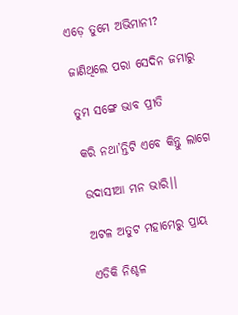ଏଡ଼େ ତୁମେ ଅଭିମାନୀ?

ଜାଣିଥିଲେ ପରା ସେଦିନ ଜମାରୁ

ତୁମ ସଙ୍ଗେ ଭାବ ପ୍ରୀତି

କରି ନଥା’ନ୍ତିଟି ଏବେ କିନ୍ତୁ ଲାଗେ

ଉଦାସୀଆ ମନ ଭାରି।।

ଅଟଳ ଅତୁଟ ମହାମେରୁ ପ୍ରାୟ

ଏଡିକି ନିଶ୍ଚଳ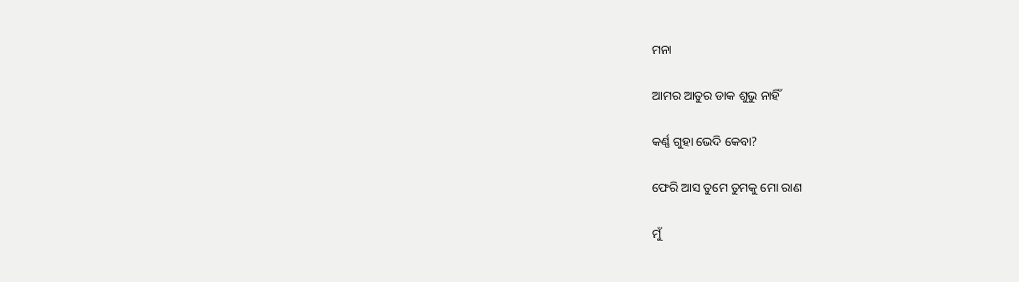ମନା

ଆମର ଆତୁର ଡାକ ଶୁଭୁ ନାହିଁ

କର୍ଣ୍ଣ ଗୁହା ଭେଦି କେବା?

ଫେରି ଆସ ତୁମେ ତୁମକୁ ମୋ ରାଣ

ମୁଁ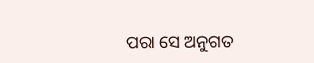ପରା ସେ ଅନୁଗତ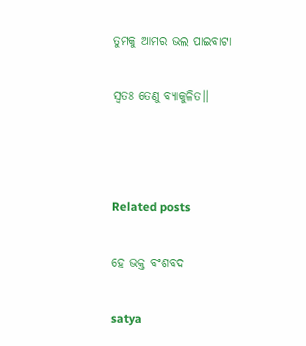ତୁମକୁ ଆମର ଭଲ ପାଇବାଟା

ସ୍ଵତଃ ତେଣୁ ବ୍ୟାକୁଳିତ।।



Related posts

ହେ ଭକ୍ତ ବଂଶବଦ

satya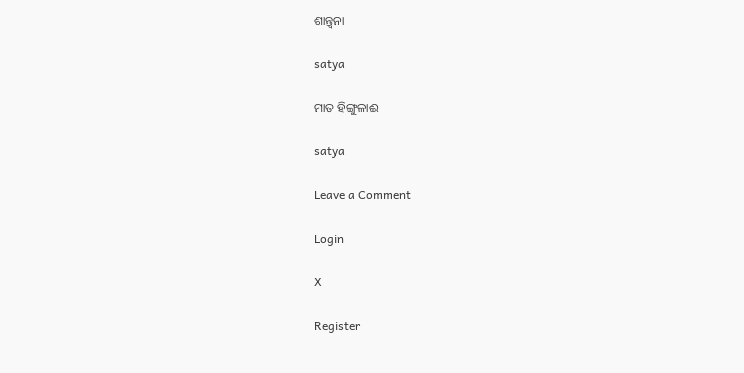ଶାନ୍ତ୍ୱନା

satya

ମାତ ହିଙ୍ଗୁଳାଈ

satya

Leave a Comment

Login

X

Register